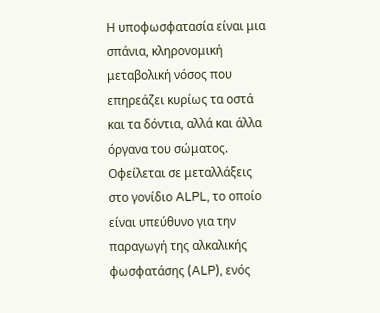Η υποφωσφατασία είναι μια σπάνια, κληρονομική μεταβολική νόσος που επηρεάζει κυρίως τα οστά και τα δόντια, αλλά και άλλα όργανα του σώματος. Οφείλεται σε μεταλλάξεις στο γονίδιο ALPL, το οποίο είναι υπεύθυνο για την παραγωγή της αλκαλικής φωσφατάσης (ALP), ενός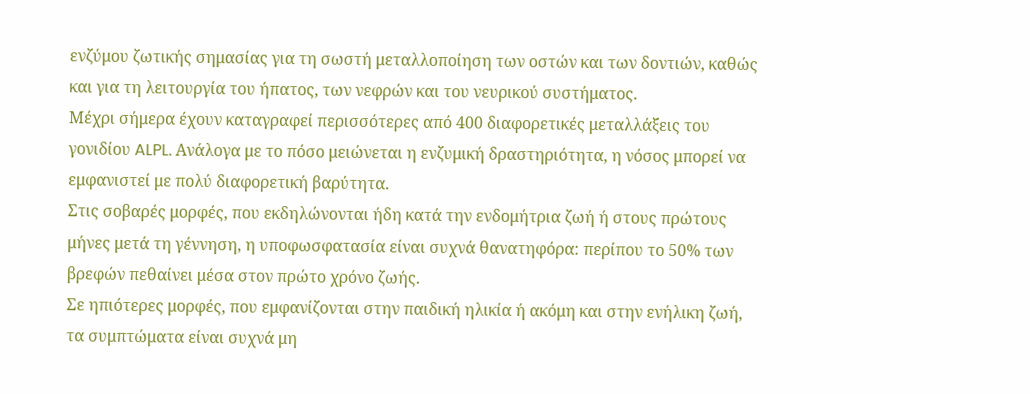ενζύμου ζωτικής σημασίας για τη σωστή μεταλλοποίηση των οστών και των δοντιών, καθώς και για τη λειτουργία του ήπατος, των νεφρών και του νευρικού συστήματος.
Μέχρι σήμερα έχουν καταγραφεί περισσότερες από 400 διαφορετικές μεταλλάξεις του γονιδίου ALPL. Ανάλογα με το πόσο μειώνεται η ενζυμική δραστηριότητα, η νόσος μπορεί να εμφανιστεί με πολύ διαφορετική βαρύτητα.
Στις σοβαρές μορφές, που εκδηλώνονται ήδη κατά την ενδομήτρια ζωή ή στους πρώτους μήνες μετά τη γέννηση, η υποφωσφατασία είναι συχνά θανατηφόρα: περίπου το 50% των βρεφών πεθαίνει μέσα στον πρώτο χρόνο ζωής.
Σε ηπιότερες μορφές, που εμφανίζονται στην παιδική ηλικία ή ακόμη και στην ενήλικη ζωή, τα συμπτώματα είναι συχνά μη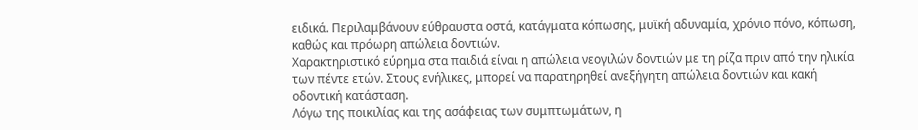ειδικά. Περιλαμβάνουν εύθραυστα οστά, κατάγματα κόπωσης, μυϊκή αδυναμία, χρόνιο πόνο, κόπωση, καθώς και πρόωρη απώλεια δοντιών.
Χαρακτηριστικό εύρημα στα παιδιά είναι η απώλεια νεογιλών δοντιών με τη ρίζα πριν από την ηλικία των πέντε ετών. Στους ενήλικες, μπορεί να παρατηρηθεί ανεξήγητη απώλεια δοντιών και κακή οδοντική κατάσταση.
Λόγω της ποικιλίας και της ασάφειας των συμπτωμάτων, η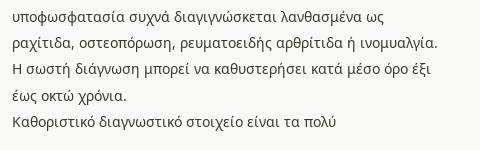υποφωσφατασία συχνά διαγιγνώσκεται λανθασμένα ως ραχίτιδα, οστεοπόρωση, ρευματοειδής αρθρίτιδα ή ινομυαλγία. Η σωστή διάγνωση μπορεί να καθυστερήσει κατά μέσο όρο έξι έως οκτώ χρόνια.
Καθοριστικό διαγνωστικό στοιχείο είναι τα πολύ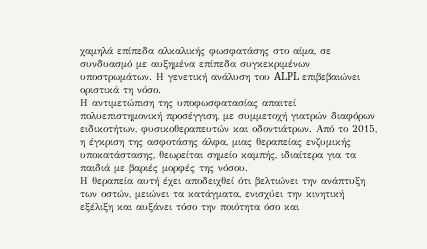χαμηλά επίπεδα αλκαλικής φωσφατάσης στο αίμα, σε συνδυασμό με αυξημένα επίπεδα συγκεκριμένων υποστρωμάτων. Η γενετική ανάλυση του ALPL επιβεβαιώνει οριστικά τη νόσο.
Η αντιμετώπιση της υποφωσφατασίας απαιτεί πολυεπιστημονική προσέγγιση, με συμμετοχή γιατρών διαφόρων ειδικοτήτων, φυσικοθεραπευτών και οδοντιάτρων. Από το 2015, η έγκριση της ασφοτάσης άλφα, μιας θεραπείας ενζυμικής υποκατάστασης, θεωρείται σημείο καμπής, ιδιαίτερα για τα παιδιά με βαριές μορφές της νόσου.
Η θεραπεία αυτή έχει αποδειχθεί ότι βελτιώνει την ανάπτυξη των οστών, μειώνει τα κατάγματα, ενισχύει την κινητική εξέλιξη και αυξάνει τόσο την ποιότητα όσο και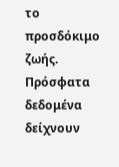το προσδόκιμο ζωής.
Πρόσφατα δεδομένα δείχνουν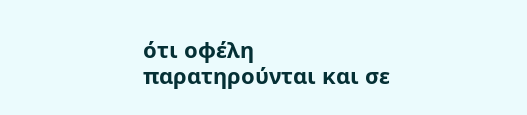ότι οφέλη παρατηρούνται και σε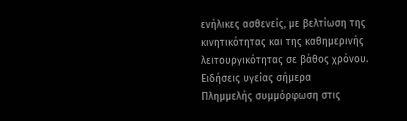ενήλικες ασθενείς, με βελτίωση της κινητικότητας και της καθημερινής λειτουργικότητας σε βάθος χρόνου.
Ειδήσεις υγείας σήμερα
Πλημμελής συμμόρφωση στις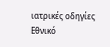ιατρικές οδηγίες
Εθνικό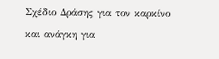Σχέδιο Δράσης για τον καρκίνο και ανάγκη για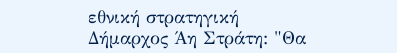εθνική στρατηγική
Δήμαρχος Άη Στράτη: "Θα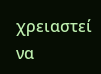χρειαστεί να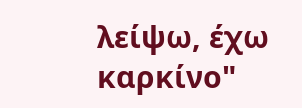λείψω, έχω καρκίνο"